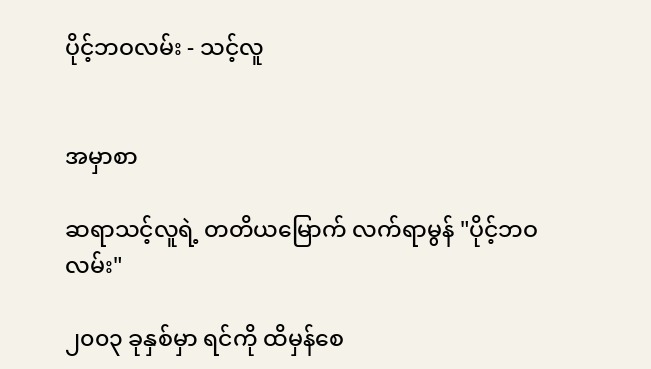ပိုင့်ဘဝလမ်း - သင့်လူ


အမှာစာ

ဆရာသင့်လူရဲ့ တတိယမြောက် လက်ရာမွန် "ပိုင့်ဘဝလမ်း"

၂၀၀၃ ခုနှစ်မှာ ရင်ကို ထိမှန်စေ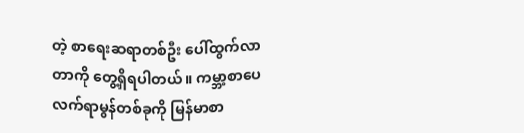တဲ့ စာရေးဆရာတစ်ဦး ပေါ်ထွက်လာတာကို တွေ့ရှိရပါတယ်။ ကမ္ဘာ့စာပေလက်ရာမွန်တစ်ခုကို မြန်မာစာ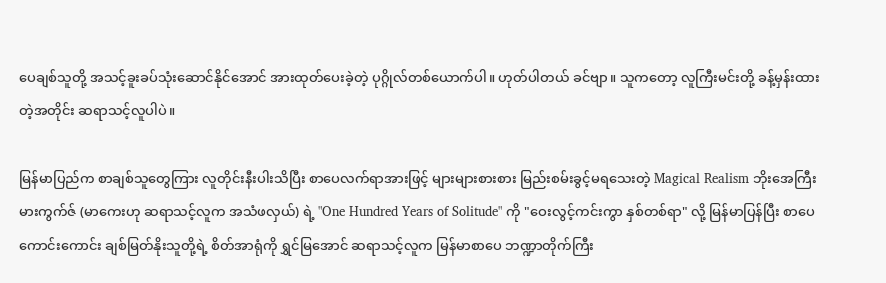ပေချစ်သူတို့ အသင့်ခူးခပ်သုံးဆောင်နိုင်အောင် အားထုတ်ပေးခဲ့တဲ့ ပုဂ္ဂိုလ်တစ်ယောက်ပါ။ ဟုတ်ပါတယ် ခင်ဗျာ။ သူကတော့ လူကြီးမင်းတို့ ခန့်မှန်းထားတဲ့အတိုင်း ဆရာသင့်လူပါပဲ။

မြန်မာပြည်က စာချစ်သူတွေကြား လူတိုင်းနီးပါးသိပြီး စာပေလက်ရာအားဖြင့် များများစားစား မြည်းစမ်းခွင့်မရသေးတဲ့ Magical Realism ဘိုးအေကြီး မားကွက်ဇ် (မာကေးဟု ဆရာသင့်လူက အသံဖလှယ်) ရဲ့ "One Hundred Years of Solitude" ကို "ဝေးလွင့်ကင်းကွာ နှစ်တစ်ရာ" လို့ မြန်မာပြန်ပြီး စာပေကောင်းကောင်း ချစ်မြတ်နိုးသူတို့ရဲ့ စိတ်အာရုံကို ရွှင်မြအောင် ဆရာသင့်လူက မြန်မာစာပေ ဘဏ္ဍာတိုက်ကြီး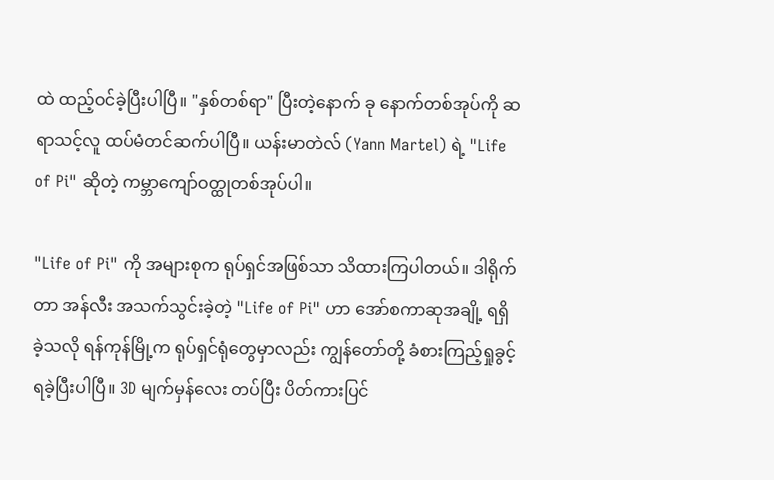ထဲ ထည့်ဝင်ခဲ့ပြီးပါပြီ။ "နှစ်တစ်ရာ" ပြီးတဲ့နောက် ခု နောက်တစ်အုပ်ကို ဆရာသင့်လူ ထပ်မံတင်ဆက်ပါပြီ။ ယန်းမာတဲလ် (Yann Martel) ရဲ့ "Life of Pi" ဆိုတဲ့ ကမ္ဘာကျော်ဝတ္ထုတစ်အုပ်ပါ။

"Life of Pi" ကို အများစုက ရုပ်ရှင်အဖြစ်သာ သိထားကြပါတယ်။ ဒါရိုက်တာ အန်လီး အသက်သွင်းခဲ့တဲ့ "Life of Pi" ဟာ အော်စကာဆုအချို့ ရရှိခဲ့သလို ရန်ကုန်မြို့က ရုပ်ရှင်ရုံတွေမှာလည်း ကျွန်တော်တို့ ခံစားကြည့်ရှုခွင့် ရခဲ့ပြီးပါပြီ။ 3D မျက်မှန်လေး တပ်ပြီး ပိတ်ကားပြင်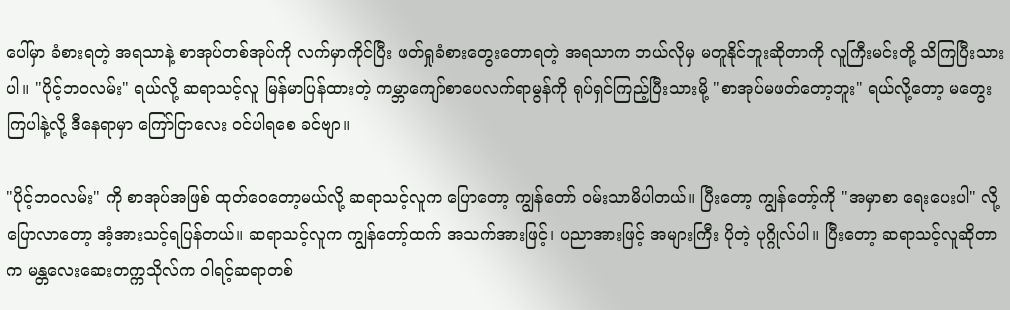ပေါ်မှာ ခံစားရတဲ့ အရသာနဲ့ စာအုပ်တစ်အုပ်ကို လက်မှာကိုင်ပြီး ဖတ်ရှုခံစားတွေးတောရတဲ့ အရသာက ဘယ်လိုမှ မတူနိုင်ဘူးဆိုတာကို လူကြီးမင်းတို့ သိကြပြီးသားပါ။ "ပိုင့်ဘဝလမ်း" ရယ်လို့ ဆရာသင့်လူ မြန်မာပြန်ထားတဲ့ ကမ္ဘာကျော်စာပေလက်ရာမွန်ကို ရုပ်ရှင်ကြည့်ပြီးသားမို့ "စာအုပ်မဖတ်တော့ဘူး" ရယ်လို့တော့ မတွေးကြပါနဲ့လို့ ဒီနေရာမှာ ကြော်ငြာလေး ဝင်ပါရစေ ခင်ဗျာ။

"ပိုင့်ဘဝလမ်း" ကို စာအုပ်အဖြစ် ထုတ်ဝေတော့မယ်လို့ ဆရာသင့်လူက ပြောတော့ ကျွန်တော် ဝမ်းသာမိပါတယ်။ ပြီးတော့ ကျွန်တော့်ကို "အမှာစာ ရေးပေးပါ" လို့ ပြောလာတော့ အံ့အားသင့်ရပြန်တယ်။ ဆရာသင့်လူက ကျွန်တော့်ထက် အသက်အားဖြင့်၊ ပညာအားဖြင့် အများကြီး ပိုတဲ့ ပုဂ္ဂိုလ်ပါ။ ပြီးတော့ ဆရာသင့်လူဆိုတာက မန္တလေးဆေးတက္ကသိုလ်က ဝါရင့်ဆရာတစ်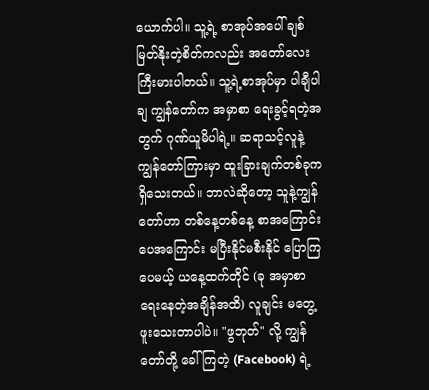ယောက်ပါ။ သူ့ရဲ့ စာအုပ်အပေါ် ချစ်မြတ်နိုးတဲ့စိတ်ကလည်း အတော်လေး ကြီးမားပါတယ်။ သူ့ရဲ့စာအုပ်မှာ ပါချီပါချ ကျွန်တော်က အမှာစာ ရေးခွင့်ရတဲ့အတွက် ဂုဏ်ယူမိပါရဲ့။ ဆရာသင့်လူနဲ့ ကျွန်တော်ကြားမှာ ထူးခြားချက်တစ်ခုက ရှိသေးတယ်။ ဘာလဲဆိုတော့ သူနဲ့ကျွန်တော်ဟာ တစ်နေ့တစ်နေ့ စာအကြောင်းပေအကြောင်း မပြီးနိုင်မစီးနိုင် ပြောကြပေမယ့် ယနေ့ထက်တိုင် (ခု အမှာစာရေးနေတဲ့အချိန်အထိ) လူချင်း မတွေ့ဖူးသေးတာပါပဲ။ "ဖွဘုတ်" လို့ ကျွန်တော်တို့ ခေါ်ကြတဲ့ (Facebook) ရဲ့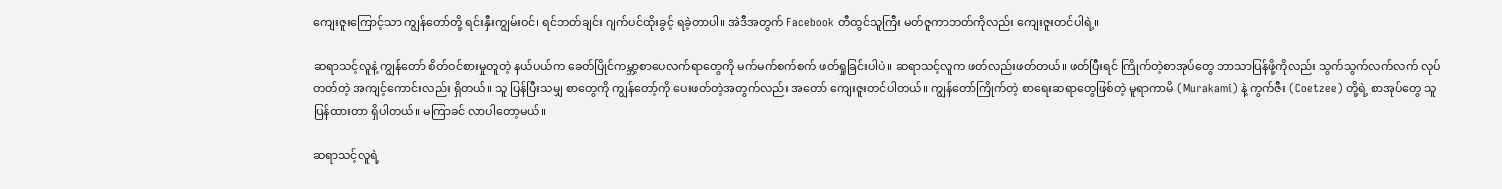ကျေးဇူးကြောင့်သာ ကျွန်တော်တို့ ရင်းနှီးကျွမ်းဝင်၊ ရင်ဘတ်ချင်း ဂျက်ပင်ထိုးခွင့် ရခဲ့တာပါ။ အဲဒီအတွက် Facebook တီထွင်သူကြီး မတ်ဇူကာဘတ်ကိုလည်း ကျေးဇူးတင်ပါရဲ့။

ဆရာသင့်လူနဲ့ ကျွန်တော် စိတ်ဝင်စားမှုတူတဲ့ နယ်ပယ်က ခေတ်ပြိုင်ကမ္ဘာ့စာပေလက်ရာတွေကို မက်မက်စက်စက် ဖတ်ရှုခြင်းပါပဲ။ ဆရာသင့်လူက ဖတ်လည်းဖတ်တယ်။ ဖတ်ပြီးရင် ကြိုက်တဲ့စာအုပ်တွေ ဘာသာပြန်ဖို့ကိုလည်း သွက်သွက်လက်လက် လုပ်တတ်တဲ့ အကျင့်ကောင်းလည်း ရှိတယ်။ သူ ပြန်ပြီးသမျှ စာတွေကို ကျွန်တော့်ကို ပေးဖတ်တဲ့အတွက်လည်း အတော် ကျေးဇူးတင်ပါတယ်။ ကျွန်တော်ကြိုက်တဲ့ စာရေးဆရာတွေဖြစ်တဲ့ မူရာကာမိ (Murakami) နဲ့ ကွက်ဇီး (Coetzee) တို့ရဲ့ စာအုပ်တွေ သူ ပြန်ထားတာ ရှိပါတယ်။ မကြာခင် လာပါတော့မယ်။

ဆရာသင့်လူရဲ့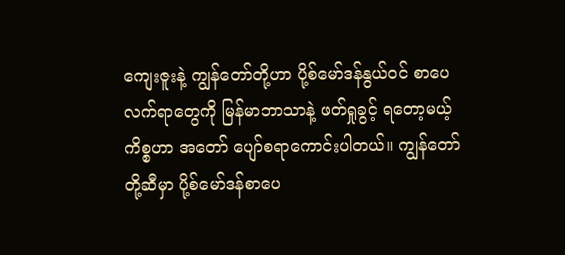ကျေးဇူးနဲ့ ကျွန်တော်တို့ဟာ ပို့စ်မော်ဒန်နွယ်ဝင် စာပေလက်ရာတွေကို မြန်မာဘာသာနဲ့ ဖတ်ရှုခွင့် ရတော့မယ့် ကိစ္စဟာ အတော် ပျော်စရာကောင်းပါတယ်။ ကျွန်တော်တို့ဆီမှာ ပို့စ်မော်ဒန်စာပေ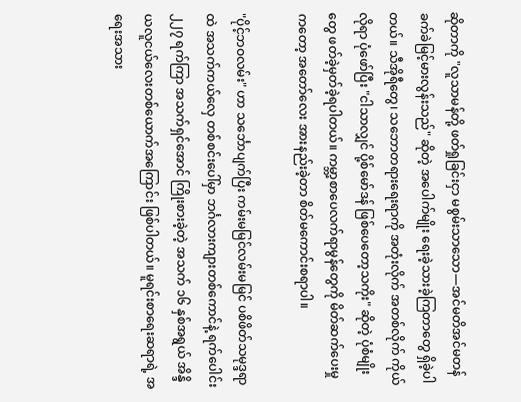ဆိုတာကို "လူသာမန်တို့ ဖတ်ရှုခြင်းငှာ မစွမ်းသာသော—အင်မတိအင်မတန် ခက်ခဲမြင့်မားလွန်းသည်" ဆိုတဲ့ အပေါက်မျိုး ရေးခဲ့သားခဲ့ကြတာတွေ ရှိခဲ့ပါတယ်။ သီအိုရီတွေ၊ သဘောတရားရေးရာကို အတုံးလိုက် အတစ်လိုက် ကိုယ်လိုရာ ပုံဖော်ပြီး "ငါသာလျှင် ပို့စ်မော်ဒန် ဖြစ်ပေတော့သကိုး" ဆိုတဲ့ ပုံစံမျိုးတွေ ဖတ်ခဲ့မှတ်ခဲ့ရပါတယ်။ ကမ္ဘာ့စာပေလက်ရာမွန်တွေကို မိတ်ဆက်ပေးမှုကတော့ အတော်လေး အားနည်းခဲ့တာ စိတ်မကောင်းစရာပါ။

"ပိုင့်ဘဝလမ်း" ဟာ သင်္ဘောပျက်ပြီး ကမ်းမမြင်လမ်းမမြင် ပစိဖိတ်သမုဒ္ဒရာထဲ အသက်ကယ်လှေ တစ်စင်းပေါ်မှာ ဘင်္ဂလားကျားတစ်ကောင်နဲ့ ရက်ပေါင်း ၂၂၇ ရက်ကြာ အသက်ရှင်အောင် ကြိုးစားခဲ့တဲ့ အသက် ၁၆ နှစ်အရွယ် အိန္ဒိယလူငယ်လေးတစ်ယောက်အကြောင်း ဖြစ်ပါတယ်။ မူရင်းစာရေးဆရာရဲ့ အရေးအသား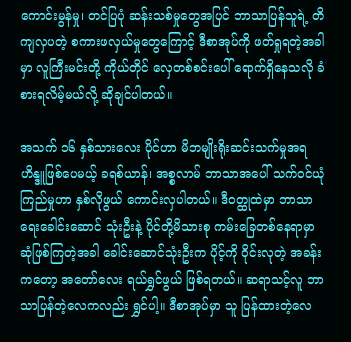ကောင်းမွန်မှု၊ တင်ပြပုံ ဆန်းသစ်မှုတွေအပြင် ဘာသာပြန်သူရဲ့ တိကျလှပတဲ့ စကားဖလှယ်မှုတွေကြောင့် ဒီစာအုပ်ကို ဖတ်ရှုရတဲ့အခါမှာ လူကြီးမင်းတို့ ကိုယ်တိုင် လှေတစ်စင်းပေါ် ရောက်ရှိနေသလို ခံစားရလိမ့်မယ်လို့ ဆိုချင်ပါတယ်။

အသက် ၁၆ နှစ်သားလေး ပိုင်ဟာ မိဘမျိုးရိုးဆင်းသက်မှုအရ ဟိန္ဒူဖြစ်ပေမယ့် ခရစ်ယာန်၊ အစ္စလာမ် ဘာသာအပေါ် သက်ဝင်ယုံကြည်မှုဟာ နှစ်လိုဖွယ် ကောင်းလှပါတယ်။ ဒီဝတ္ထုထဲမှာ ဘာသာရေးခေါင်းဆောင် သုံးဦးနဲ့ ပိုင်တို့မိသားစု ကမ်းခြေတစ်နေရာမှာ ဆုံဖြစ်ကြတဲ့အခါ ခေါင်းဆောင်သုံးဦးက ပိုင့်ကို ဝိုင်းလုတဲ့ အခန်းကတော့ အတော်လေး ရယ်ရွှင်ဖွယ် ဖြစ်ရတယ်။ ဆရာသင့်လူ ဘာသာပြန်တဲ့လေကလည်း ရွှင်ပါ့။ ဒီစာအုပ်မှာ သူ ပြန်ထားတဲ့လေ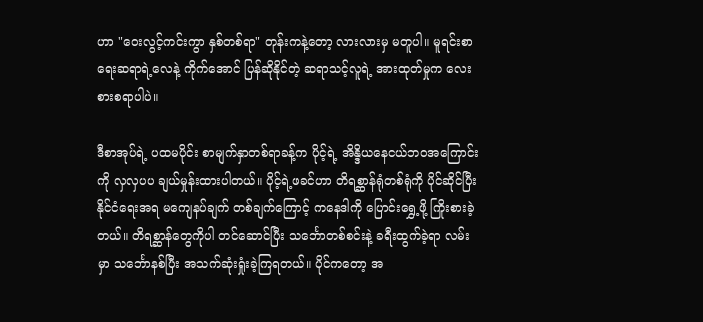ဟာ "ဝေးလွင့်ကင်းကွာ နှစ်တစ်ရာ" တုန်းကနဲ့တော့ လားလားမှ မတူပါ။ မူရင်းစာရေးဆရာရဲ့လေနဲ့ ကိုက်အောင် ပြန်ဆိုနိုင်တဲ့ ဆရာသင့်လူရဲ့ အားထုတ်မှုက လေးစားစရာပါပဲ။

ဒီစာအုပ်ရဲ့ ပထမပိုင်း စာမျက်နှာတစ်ရာခန့်က ပိုင့်ရဲ့ အိန္ဒိယနေငယ်ဘဝအကြောင်းကို လှလှပပ ချယ်မှုန်းထားပါတယ်။ ပိုင့်ရဲ့ဖခင်ဟာ တိရစ္ဆာန်ရုံတစ်ရုံကို ပိုင်ဆိုင်ပြီး နိုင်ငံရေးအရ မကျေနပ်ချက် တစ်ချက်ကြောင့် ကနေဒါကို ပြောင်းရွှေ့ဖို့ ကြိုးစားခဲ့တယ်။ တိရစ္ဆာန်တွေကိုပါ တင်ဆောင်ပြီး သင်္ဘောတစ်စင်းနဲ့ ခရီးထွက်ခဲ့ရာ လမ်းမှာ သင်္ဘောနစ်ပြီး အသက်ဆုံးရှုံးခဲ့ကြရတယ်။ ပိုင်ကတော့ အ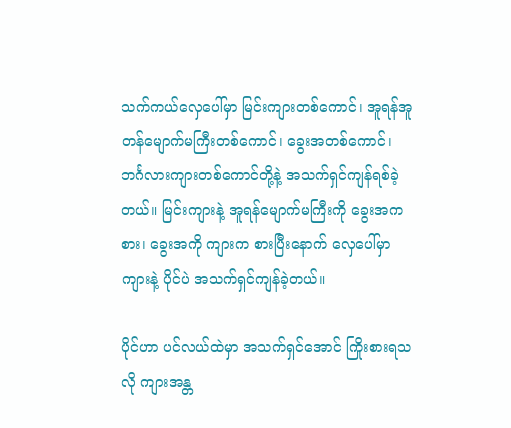သက်ကယ်လှေပေါ်မှာ မြင်းကျားတစ်ကောင်၊ အူရန်အူတန်မျောက်မကြီးတစ်ကောင်၊ ခွေးအတစ်ကောင်၊ ဘင်္ဂလားကျားတစ်ကောင်တို့နဲ့ အသက်ရှင်ကျန်ရစ်ခဲ့တယ်။ မြင်းကျားနဲ့ အူရန်မျောက်မကြီးကို ခွေးအက စား၊ ခွေးအကို ကျားက စားပြီးနောက် လှေပေါ်မှာ ကျားနဲ့ ပိုင်ပဲ အသက်ရှင်ကျန်ခဲ့တယ်။

ပိုင်ဟာ ပင်လယ်ထဲမှာ အသက်ရှင်အောင် ကြိုးစားရသလို ကျားအန္တ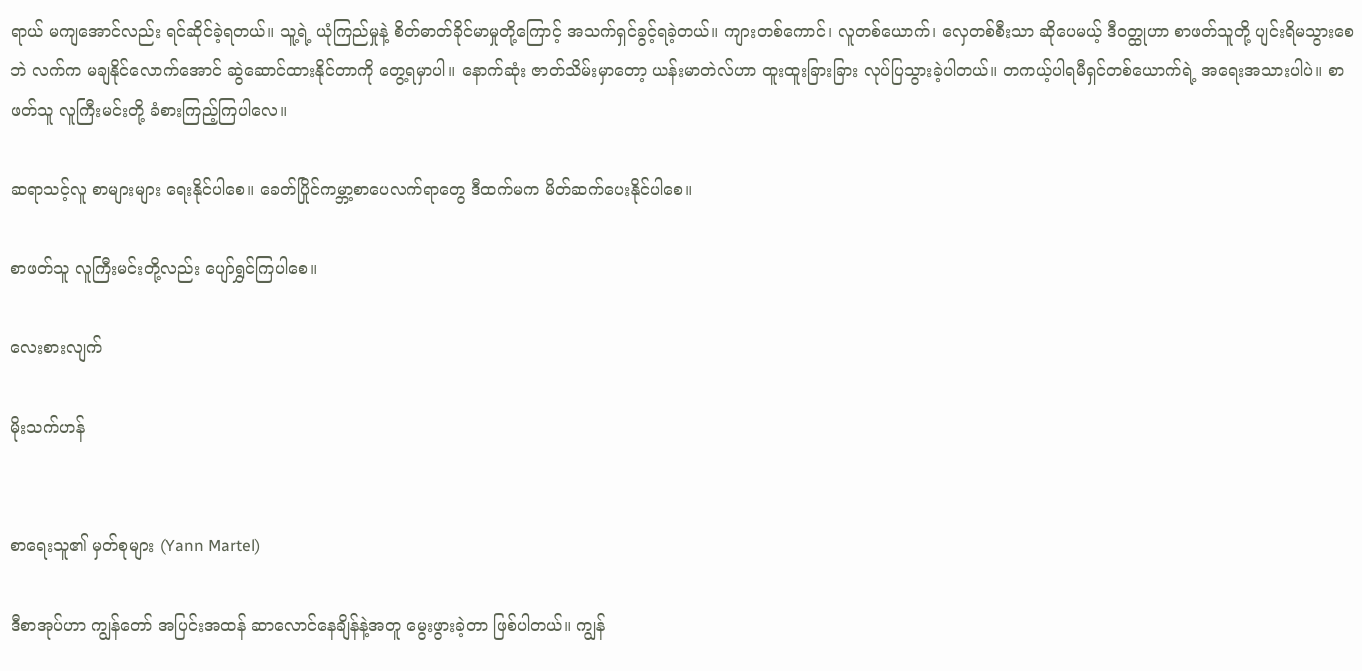ရာယ် မကျအောင်လည်း ရင်ဆိုင်ခဲ့ရတယ်။ သူ့ရဲ့ ယုံကြည်မှုနဲ့ စိတ်ဓာတ်ခိုင်မာမှုတို့ကြောင့် အသက်ရှင်ခွင့်ရခဲ့တယ်။ ကျားတစ်ကောင်၊ လူတစ်ယောက်၊ လှေတစ်စီးသာ ဆိုပေမယ့် ဒီဝတ္ထုဟာ စာဖတ်သူတို့ ပျင်းရိမသွားစေဘဲ လက်က မချနိုင်လောက်အောင် ဆွဲဆောင်ထားနိုင်တာကို တွေ့ရမှာပါ။ နောက်ဆုံး ဇာတ်သိမ်းမှာတော့ ယန်းမာတဲလ်ဟာ ထူးထူးခြားခြား လုပ်ပြသွားခဲ့ပါတယ်။ တကယ့်ပါရမီရှင်တစ်ယောက်ရဲ့ အရေးအသားပါပဲ။ စာဖတ်သူ လူကြီးမင်းတို့ ခံစားကြည့်ကြပါလေ။

ဆရာသင့်လူ စာများများ ရေးနိုင်ပါစေ။ ခေတ်ပြိုင်ကမ္ဘာ့စာပေလက်ရာတွေ ဒီထက်မက မိတ်ဆက်ပေးနိုင်ပါစေ။

စာဖတ်သူ လူကြီးမင်းတို့လည်း ပျော်ရွှင်ကြပါစေ။

လေးစားလျက်

မိုးသက်ဟန်


စာရေးသူ၏ မှတ်စုများ (Yann Martel)

ဒီစာအုပ်ဟာ ကျွန်တော် အပြင်းအထန် ဆာလောင်နေချိန်နဲ့အတူ မွေးဖွားခဲ့တာ ဖြစ်ပါတယ်။ ကျွန်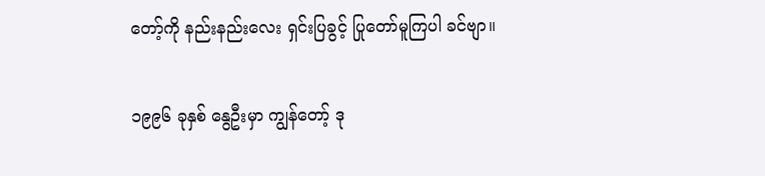တော့်ကို နည်းနည်းလေး ရှင်းပြခွင့် ပြုတော်မူကြပါ ခင်ဗျာ။

၁၉၉၆ ခုနှစ် နွေဦးမှာ ကျွန်တော့် ဒု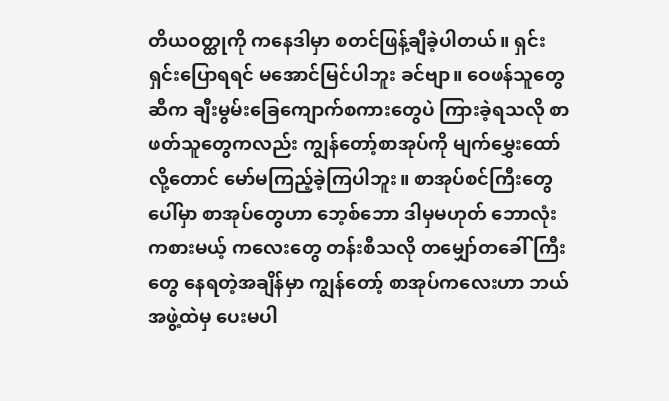တိယဝတ္ထုကို ကနေဒါမှာ စတင်ဖြန့်ချီခဲ့ပါတယ်။ ရှင်းရှင်းပြောရရင် မအောင်မြင်ပါဘူး ခင်ဗျာ။ ဝေဖန်သူတွေဆီက ချီးမွမ်းခြေကျောက်စကားတွေပဲ ကြားခဲ့ရသလို စာဖတ်သူတွေကလည်း ကျွန်တော့်စာအုပ်ကို မျက်မွှေးထော်လို့တောင် မော်မကြည့်ခဲ့ကြပါဘူး။ စာအုပ်စင်ကြီးတွေပေါ်မှာ စာအုပ်တွေဟာ ဘေ့စ်ဘော ဒါမှမဟုတ် ဘောလုံးကစားမယ့် ကလေးတွေ တန်းစီသလို တမျှော်တခေါ်ကြီးတွေ နေရတဲ့အချိန်မှာ ကျွန်တော့် စာအုပ်ကလေးဟာ ဘယ်အဖွဲ့ထဲမှ ပေးမပါ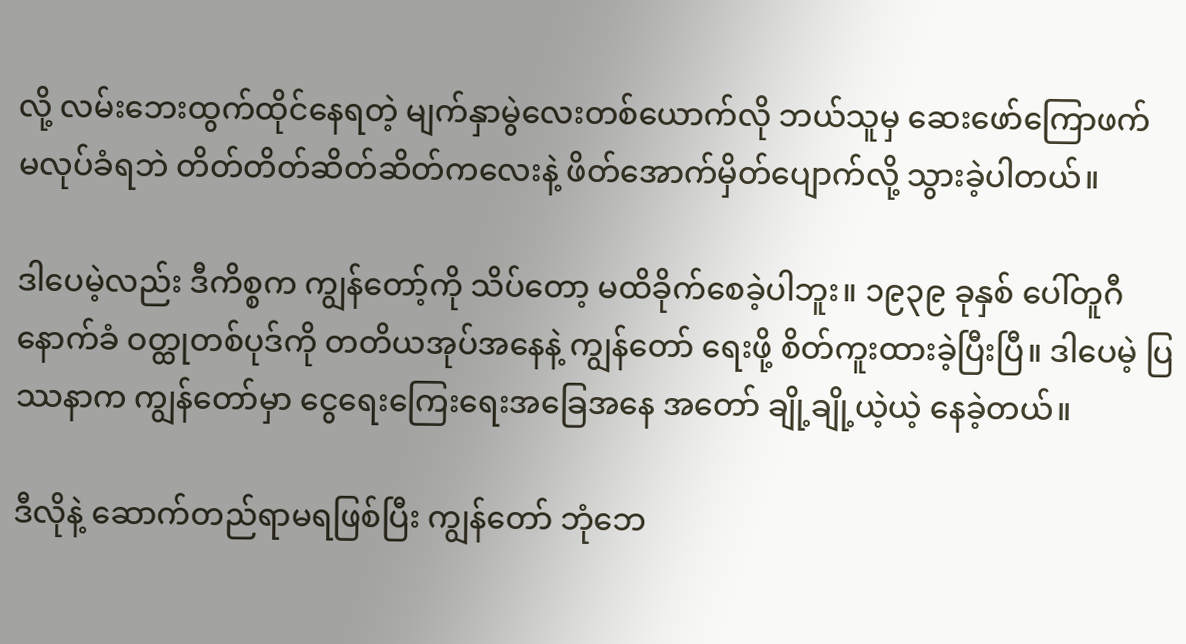လို့ လမ်းဘေးထွက်ထိုင်နေရတဲ့ မျက်နှာမွဲလေးတစ်ယောက်လို ဘယ်သူမှ ဆေးဖော်ကြောဖက် မလုပ်ခံရဘဲ တိတ်တိတ်ဆိတ်ဆိတ်ကလေးနဲ့ ဖိတ်အောက်မှိတ်ပျောက်လို့ သွားခဲ့ပါတယ်။

ဒါပေမဲ့လည်း ဒီကိစ္စက ကျွန်တော့်ကို သိပ်တော့ မထိခိုက်စေခဲ့ပါဘူး။ ၁၉၃၉ ခုနှစ် ပေါ်တူဂီနောက်ခံ ဝတ္ထုတစ်ပုဒ်ကို တတိယအုပ်အနေနဲ့ ကျွန်တော် ရေးဖို့ စိတ်ကူးထားခဲ့ပြီးပြီ။ ဒါပေမဲ့ ပြဿနာက ကျွန်တော်မှာ ငွေရေးကြေးရေးအခြေအနေ အတော် ချို့ချို့ယဲ့ယဲ့ နေခဲ့တယ်။

ဒီလိုနဲ့ ဆောက်တည်ရာမရဖြစ်ပြီး ကျွန်တော် ဘုံဘေ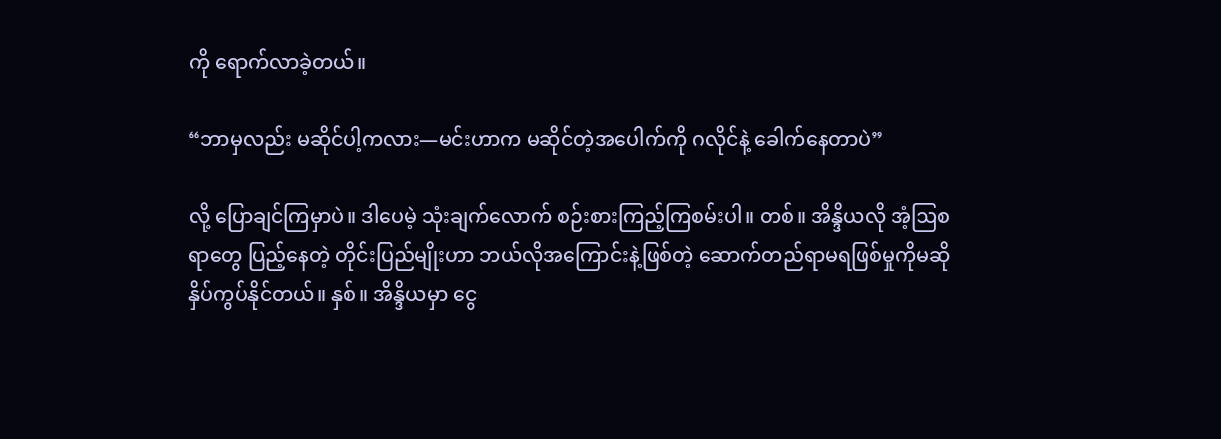ကို ရောက်လာခဲ့တယ်။

“ဘာမှလည်း မဆိုင်ပါ့ကလား—မင်းဟာက မဆိုင်တဲ့အပေါက်ကို ဂလိုင်နဲ့ ခေါက်နေတာပဲ”

လို့ ပြောချင်ကြမှာပဲ။ ဒါပေမဲ့ သုံးချက်လောက် စဉ်းစားကြည့်ကြစမ်းပါ။ တစ်။ အိန္ဒိယလို အံ့ဩစရာတွေ ပြည့်နေတဲ့ တိုင်းပြည်မျိုးဟာ ဘယ်လိုအကြောင်းနဲ့ဖြစ်တဲ့ ဆောက်တည်ရာမရဖြစ်မှုကိုမဆို နှိပ်ကွပ်နိုင်တယ်။ နှစ်။ အိန္ဒိယမှာ ငွေ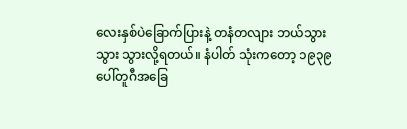လေးနှစ်ပဲခြောက်ပြားနဲ့ တနံတလျား ဘယ်သွားသွား သွားလို့ရတယ်။ နံပါတ် သုံးကတော့ ၁၉၃၉ ပေါ်တူဂီအခြေ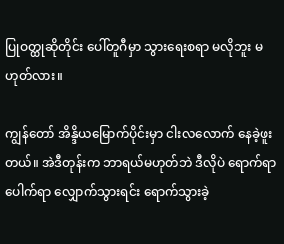ပြုဝတ္ထုဆိုတိုင်း ပေါ်တူဂီမှာ သွားရေးစရာ မလိုဘူး မဟုတ်လား။

ကျွန်တော် အိန္ဒိယမြောက်ပိုင်းမှာ ငါးလလောက် နေခဲ့ဖူးတယ်။ အဲဒီတုန်းက ဘာရယ်မဟုတ်ဘဲ ဒီလိုပဲ ရောက်ရာပေါက်ရာ လျှောက်သွားရင်း ရောက်သွားခဲ့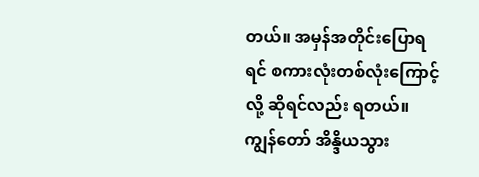တယ်။ အမှန်အတိုင်းပြောရရင် စကားလုံးတစ်လုံးကြောင့်လို့ ဆိုရင်လည်း ရတယ်။ ကျွန်တော် အိန္ဒိယသွား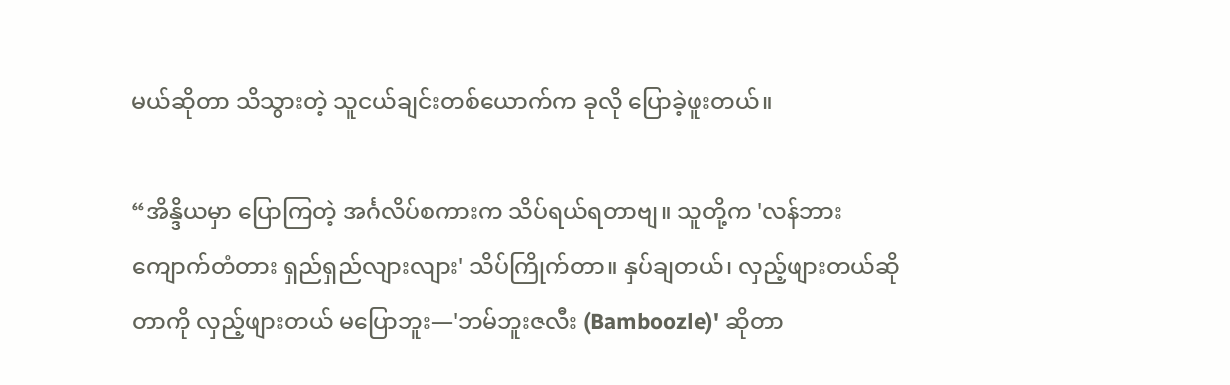မယ်ဆိုတာ သိသွားတဲ့ သူငယ်ချင်းတစ်ယောက်က ခုလို ပြောခဲ့ဖူးတယ်။

“အိန္ဒိယမှာ ပြောကြတဲ့ အင်္ဂလိပ်စကားက သိပ်ရယ်ရတာဗျ။ သူတို့က 'လန်ဘားကျောက်တံတား ရှည်ရှည်လျားလျား' သိပ်ကြိုက်တာ။ နှပ်ချတယ်၊ လှည့်ဖျားတယ်ဆိုတာကို လှည့်ဖျားတယ် မပြောဘူး—'ဘမ်ဘူးဇလီး (Bamboozle)' ဆိုတာ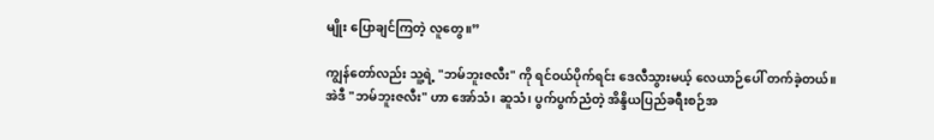မျိုး ပြောချင်ကြတဲ့ လူတွေ။”

ကျွန်တော်လည်း သူ့ရဲ့ "ဘမ်ဘူးဇလီး" ကို ရင်ဝယ်ပိုက်ရင်း ဒေလီသွားမယ့် လေယာဉ်ပေါ် တက်ခဲ့တယ်။ အဲဒီ "ဘမ်ဘူးဇလီး" ဟာ အော်သံ၊ ဆူသံ၊ ပွက်ပွက်ညံတဲ့ အိန္ဒိယပြည်ခရီးစဉ်အ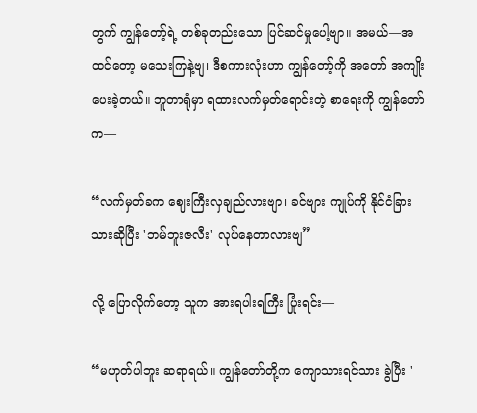တွက် ကျွန်တော့်ရဲ့ တစ်ခုတည်းသော ပြင်ဆင်မှုပေါ့ဗျာ။ အမယ်—အထင်တော့ မသေးကြနဲ့ဗျ၊ ဒီစကားလုံးဟာ ကျွန်တော့်ကို အတော် အကျိုးပေးခဲ့တယ်။ ဘူတာရုံမှာ ရထားလက်မှတ်ရောင်းတဲ့ စာရေးကို ကျွန်တော်က—

“လက်မှတ်ခက ဈေးကြီးလှချည်လားဗျာ၊ ခင်ဗျား ကျုပ်ကို နိုင်ငံခြားသားဆိုပြီး 'ဘမ်ဘူးဇလီး' လုပ်နေတာလားဗျ”

လို့ ပြောလိုက်တော့ သူက အားရပါးရကြီး ပြုံးရင်း—

“မဟုတ်ပါဘူး ဆရာရယ်။ ကျွန်တော်တို့က ကျောသားရင်သား ခွဲပြီး '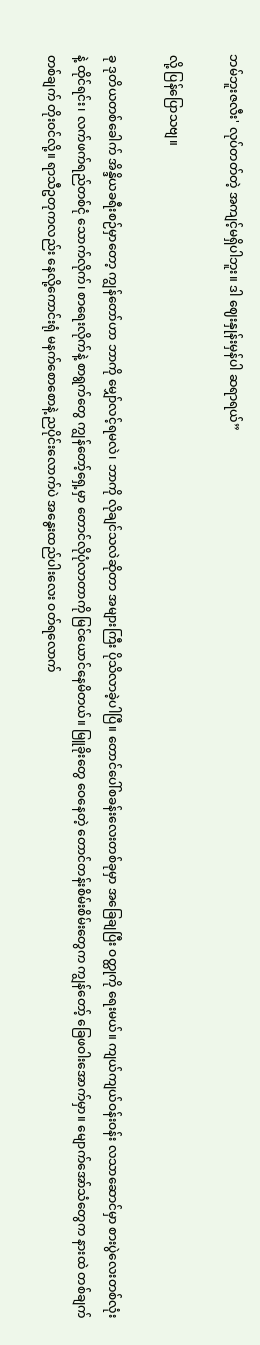ဘမ်ဘူးဇလီး' လုပ်တတ်တဲ့ အကျင့်မရှိပါဘူး။ ဒါ ဈေးနှုန်းမှန်ပါ ဆရာရယ်”

လို့ ပြန်ပြောသဗျ။

ခု ဒုတိယတစ်ခေါက် အိန္ဒိယခရီးစဉ်မှာတော့ ကျွန်တော်ဟာ ဘာကို မျှော်လင့်ရမလဲ၊ ဘာကို လိုချင်သလဲဆိုတာ အများကြီး ပိုသိလာခဲ့ပါပြီ။ တောင်ပေါ်စခန်းလေးတစ်ခုမှာ အခြေချပြီး ဝတ္ထုကို ရေးမယ်။ ကျယ်ကျယ်ဝန်းဝန်း လသာဆောင်မှာ စားပွဲလေးတစ်လုံးနဲ့ ထိုင်ရင်း၊ လက်ဖက်ရည်တစ်ငုံ သောက်လိုက်၊ စာရေးလိုက်နဲ့ စာရွက်တွေ ကျွန်တော့်ရှေ့မှာ တောင်လိုပုံလာတာကို မြင်ယောင်နေမိတယ်။ မြူခိုးတွေ ဝေနေတဲ့ တောင်တန်းစိမ်းစိမ်းတွေက ကျွန်တော့် ခြေဖဝါးအောက်မှာ။ မျောက်အော်သံတွေက နားထဲ တစ်ချက်တစ်ချက် တိုးဝင်လို့။ ရာသီဥတုကလည်း နေလို့ကောင်းရုံ မနက်စောစောနဲ့ ညပိုင်းလောက်ပဲ အနွေးထည်ပါးလေး ဝတ်ရလောက်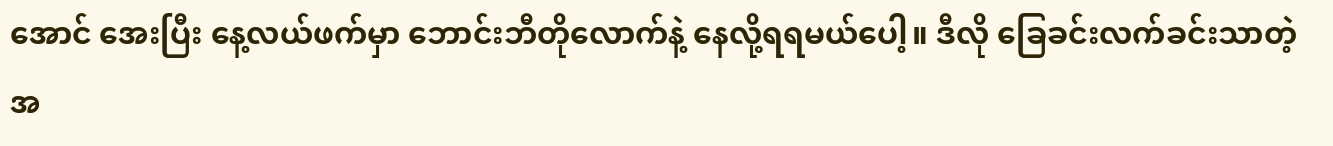အောင် အေးပြီး နေ့လယ်ဖက်မှာ ဘောင်းဘီတိုလောက်နဲ့ နေလို့ရရမယ်ပေါ့။ ဒီလို ခြေခင်းလက်ခင်းသာတဲ့ အ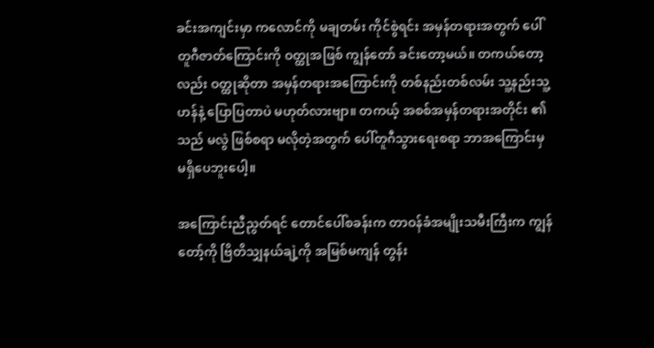ခင်းအကျင်းမှာ ကလောင်ကို မချတမ်း ကိုင်စွဲရင်း အမှန်တရားအတွက် ပေါ်တူဂီဇာတ်ကြောင်းကို ဝတ္ထုအဖြစ် ကျွန်တော် ခင်းတော့မယ်။ တကယ်တော့လည်း ဝတ္ထုဆိုတာ အမှန်တရားအကြောင်းကို တစ်နည်းတစ်လမ်း သူ့နည်းသူ့ဟန်နဲ့ ပြောပြတာပဲ မဟုတ်လားဗျာ။ တကယ့် အစစ်အမှန်တရားအတိုင်း ၏ သည် မလွဲ ဖြစ်စရာ မလိုတဲ့အတွက် ပေါ်တူဂီသွားရေးစရာ ဘာအကြောင်းမှ မရှိပေဘူးပေါ့။

အကြောင်းညီညွတ်ရင် တောင်ပေါ်စခန်းက တာဝန်ခံအမျိုးသမီးကြီးက ကျွန်တော့်ကို ဗြိတိသျှနယ်ချဲ့ကို အမြစ်မကျန် တွန်း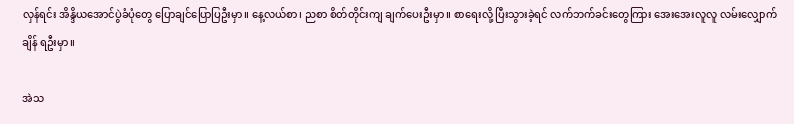လှန်ရင်း အိန္ဒိယအောင်ပွဲခံပုံတွေ ပြောချင်ပြောပြဦးမှာ။ နေ့လယ်စာ၊ ညစာ စိတ်တိုင်းကျ ချက်ပေးဦးမှာ။ စာရေးလို့ ပြီးသွားခဲ့ရင် လက်ဘက်ခင်းတွေကြား အေးအေးလူလူ လမ်းလျှောက်ချိန် ရဦးမှာ။

အဲသ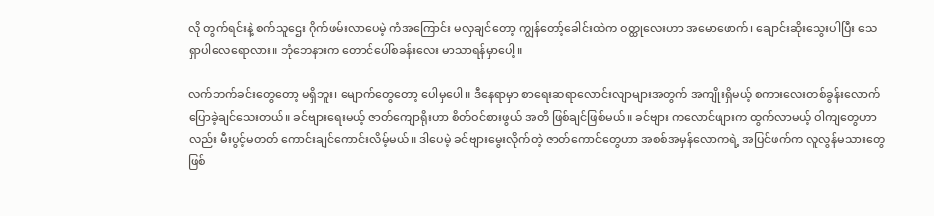လို တွက်ရင်းနဲ့ စက်သူဌေး ဂိုက်ဖမ်းလာပေမဲ့ ကံအကြောင်း မလှချင်တော့ ကျွန်တော့်ခေါင်းထဲက ဝတ္ထုလေးဟာ အမောဖောက်၊ ချောင်းဆိုးသွေးပါပြီး သေရှာပါလေရောလား။ ဘုံဘေနားက တောင်ပေါ်စခန်းလေး မာသာရန်မှာပေါ့။

လက်ဘက်ခင်းတွေတော့ မရှိဘူး၊ မျောက်တွေတော့ ပေါမှပေါ။ ဒီနေရာမှာ စာရေးဆရာလောင်းလျာများအတွက် အကျိုးရှိမယ့် စကားလေးတစ်ခွန်းလောက် ပြောခဲ့ချင်သေးတယ်။ ခင်ဗျားရေးမယ့် ဇာတ်ကျောရိုးဟာ စိတ်ဝင်စားဖွယ် အတိ ဖြစ်ချင်ဖြစ်မယ်။ ခင်ဗျား ကလောင်ဖျားက ထွက်လာမယ့် ဝါကျတွေဟာလည်း မီးပွင့်မတတ် ကောင်းချင်ကောင်းလိမ့်မယ်။ ဒါပေမဲ့ ခင်ဗျားမွေးလိုက်တဲ့ ဇာတ်ကောင်တွေဟာ အစစ်အမှန်လောကရဲ့ အပြင်ဖက်က လူလွန်မသားတွေ ဖြစ်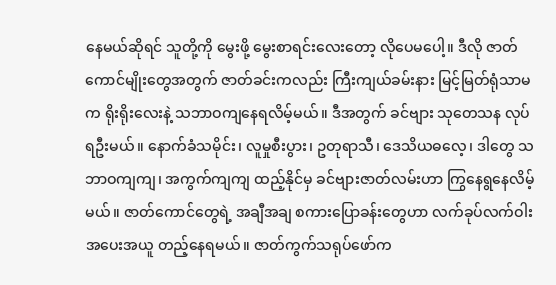နေမယ်ဆိုရင် သူတို့ကို မွေးဖို့ မွေးစာရင်းလေးတော့ လိုပေမပေါ့။ ဒီလို ဇာတ်ကောင်မျိုးတွေအတွက် ဇာတ်ခင်းကလည်း ကြီးကျယ်ခမ်းနား မြင့်မြတ်ရုံသာမက ရိုးရိုးလေးနဲ့ သဘာဝကျနေရလိမ့်မယ်။ ဒီအတွက် ခင်ဗျား သုတေသန လုပ်ရဦးမယ်။ နောက်ခံသမိုင်း၊ လူမှုစီးပွား၊ ဥတုရာသီ၊ ဒေသိယဓလေ့၊ ဒါတွေ သဘာဝကျကျ၊ အကွက်ကျကျ ထည့်နိုင်မှ ခင်ဗျားဇာတ်လမ်းဟာ ကြွနေရွနေလိမ့်မယ်။ ဇာတ်ကောင်တွေရဲ့ အချီအချ စကားပြောခန်းတွေဟာ လက်ခုပ်လက်ဝါး အပေးအယူ တည့်နေရမယ်။ ဇာတ်ကွက်သရုပ်ဖော်က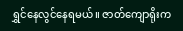ရွှင်နေလွင်နေရမယ်။ ဇာတ်ကျောရိုးက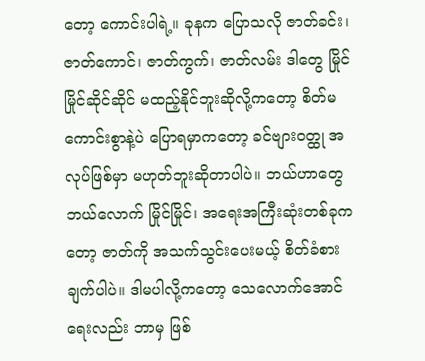တော့ ကောင်းပါရဲ့။ ခုနက ပြောသလို ဇာတ်ခင်း၊ ဇာတ်ကောင်၊ ဇာတ်ကွက်၊ ဇာတ်လမ်း ဒါတွေ မြိုင်မြိုင်ဆိုင်ဆိုင် မထည့်နိုင်ဘူးဆိုလို့ကတော့ စိတ်မကောင်းစွာနဲ့ပဲ ပြောရမှာကတော့ ခင်ဗျားဝတ္ထု အလုပ်ဖြစ်မှာ မဟုတ်ဘူးဆိုတာပါပဲ။ ဘယ်ဟာတွေ ဘယ်လောက် မြိုင်မြိုင်၊ အရေးအကြီးဆုံးတစ်ခုကတော့ ဇာတ်ကို အသက်သွင်းပေးမယ့် စိတ်ခံစားချက်ပါပဲ။ ဒါမပါလို့ကတော့ သေလောက်အောင် ရေးလည်း ဘာမှ ဖြစ်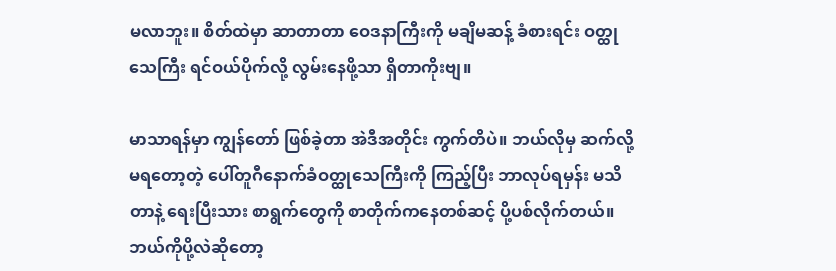မလာဘူး။ စိတ်ထဲမှာ ဆာတာတာ ဝေဒနာကြီးကို မချိမဆန့် ခံစားရင်း ဝတ္ထုသေကြီး ရင်ဝယ်ပိုက်လို့ လွမ်းနေဖို့သာ ရှိတာကိုးဗျ။

မာသာရန်မှာ ကျွန်တော် ဖြစ်ခဲ့တာ အဲဒီအတိုင်း ကွက်တိပဲ။ ဘယ်လိုမှ ဆက်လို့မရတော့တဲ့ ပေါ်တူဂီနောက်ခံဝတ္ထုသေကြီးကို ကြည့်ပြီး ဘာလုပ်ရမှန်း မသိတာနဲ့ ရေးပြီးသား စာရွက်တွေကို စာတိုက်ကနေတစ်ဆင့် ပို့ပစ်လိုက်တယ်။ ဘယ်ကိုပို့လဲဆိုတော့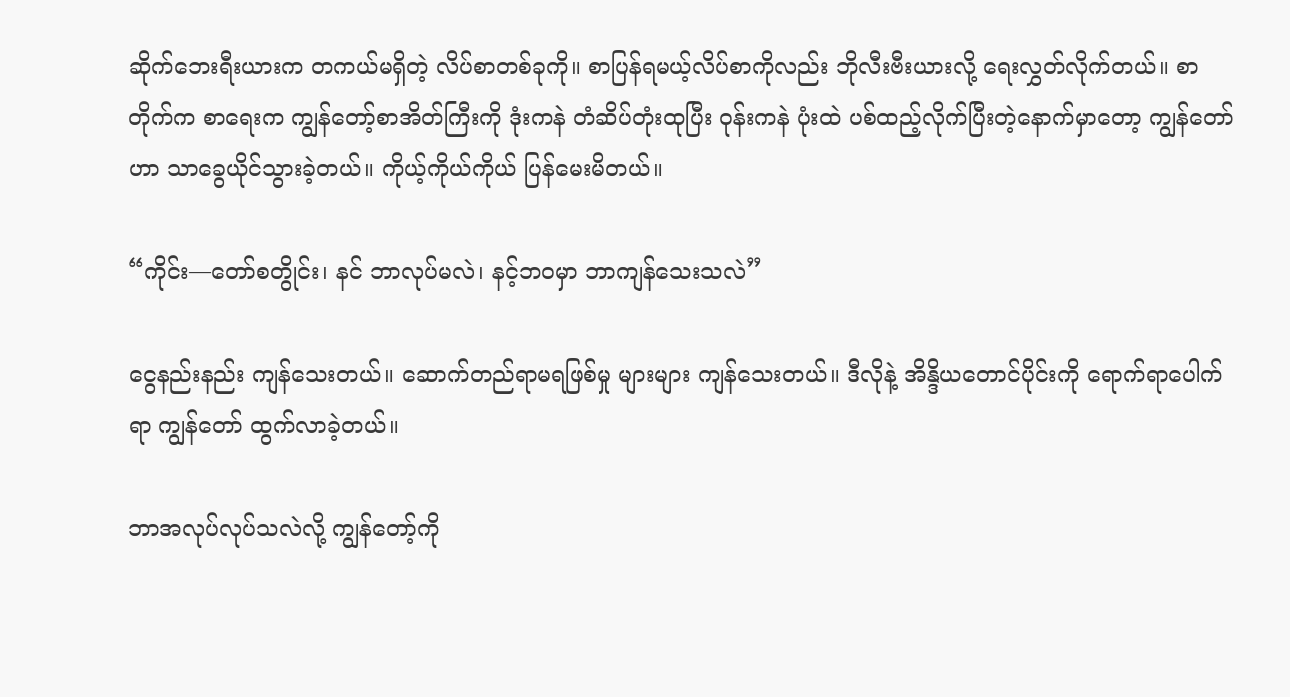ဆိုက်ဘေးရီးယားက တကယ်မရှိတဲ့ လိပ်စာတစ်ခုကို။ စာပြန်ရမယ့်လိပ်စာကိုလည်း ဘိုလီးဗီးယားလို့ ရေးလွှတ်လိုက်တယ်။ စာတိုက်က စာရေးက ကျွန်တော့်စာအိတ်ကြီးကို ဒုံးကနဲ တံဆိပ်တုံးထုပြီး ဝုန်းကနဲ ပုံးထဲ ပစ်ထည့်လိုက်ပြီးတဲ့နောက်မှာတော့ ကျွန်တော်ဟာ သာခွေယိုင်သွားခဲ့တယ်။ ကိုယ့်ကိုယ်ကိုယ် ပြန်မေးမိတယ်။

“ကိုင်း—တော်စတွိုင်း၊ နင် ဘာလုပ်မလဲ၊ နင့်ဘဝမှာ ဘာကျန်သေးသလဲ”

ငွေနည်းနည်း ကျန်သေးတယ်။ ဆောက်တည်ရာမရဖြစ်မှု များများ ကျန်သေးတယ်။ ဒီလိုနဲ့ အိန္ဒိယတောင်ပိုင်းကို ရောက်ရာပေါက်ရာ ကျွန်တော် ထွက်လာခဲ့တယ်။

ဘာအလုပ်လုပ်သလဲလို့ ကျွန်တော့်ကို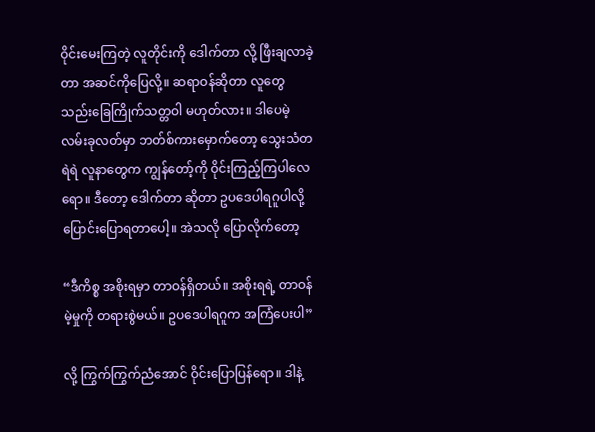ဝိုင်းမေးကြတဲ့ လူတိုင်းကို ဒေါက်တာ လို့ ဖြီးချလာခဲ့တာ အဆင်ကိုပြေလို့။ ဆရာဝန်ဆိုတာ လူတွေ သည်းခြေကြိုက်သတ္တဝါ မဟုတ်လား။ ဒါပေမဲ့ လမ်းခုလတ်မှာ ဘတ်စ်ကားမှောက်တော့ သွေးသံတရဲရဲ လူနာတွေက ကျွန်တော့်ကို ဝိုင်းကြည့်ကြပါလေရော။ ဒီတော့ ဒေါက်တာ ဆိုတာ ဥပဒေပါရဂူပါလို့ ပြောင်းပြောရတာပေါ့။ အဲသလို ပြောလိုက်တော့

“ဒီကိစ္စ အစိုးရမှာ တာဝန်ရှိတယ်။ အစိုးရရဲ့ တာဝန်မဲ့မှုကို တရားစွဲမယ်။ ဥပဒေပါရဂူက အကြံပေးပါ”

လို့ ကြွက်ကြွက်ညံအောင် ဝိုင်းပြောပြန်ရော။ ဒါနဲ့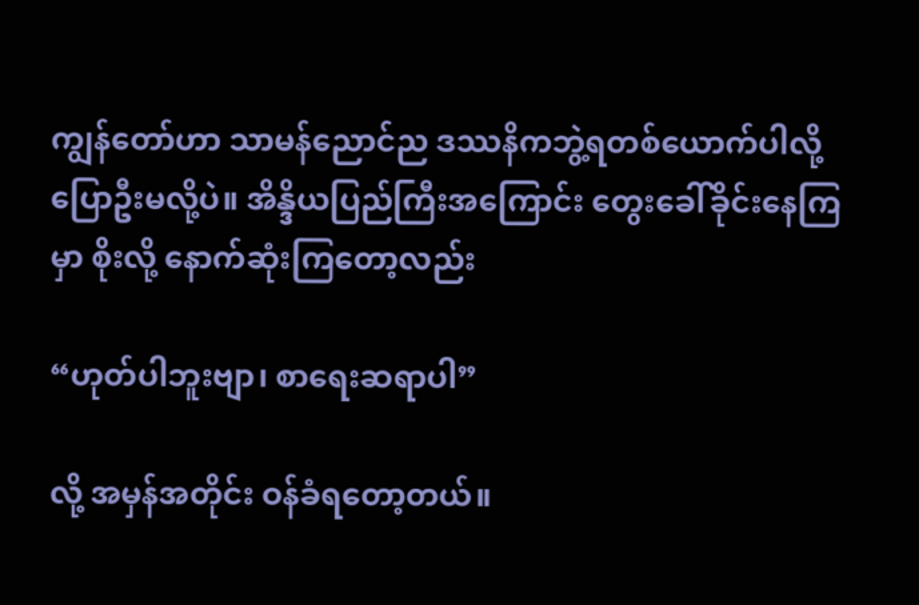ကျွန်တော်ဟာ သာမန်ညောင်ည ဒဿနိကဘွဲ့ရတစ်ယောက်ပါလို့ ပြောဦးမလို့ပဲ။ အိန္ဒိယပြည်ကြီးအကြောင်း တွေးခေါ်ခိုင်းနေကြမှာ စိုးလို့ နောက်ဆုံးကြတော့လည်း

“ဟုတ်ပါဘူးဗျာ၊ စာရေးဆရာပါ”

လို့ အမှန်အတိုင်း ဝန်ခံရတော့တယ်။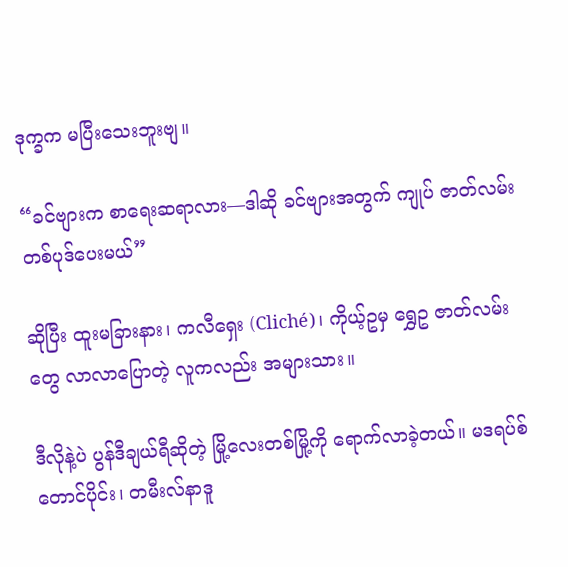ဒုက္ခက မပြီးသေးဘူးဗျ။

“ခင်ဗျားက စာရေးဆရာလား—ဒါဆို ခင်ဗျားအတွက် ကျုပ် ဇာတ်လမ်းတစ်ပုဒ်ပေးမယ်”

ဆိုပြီး ထူးမခြားနား၊ ကလီရှေး (Cliché)၊ ကိုယ့်ဥမှ ရွှေဥ ဇာတ်လမ်းတွေ လာလာပြောတဲ့ လူကလည်း အများသား။

ဒီလိုနဲ့ပဲ ပွန်ဒီချယ်ရီဆိုတဲ့ မြို့လေးတစ်မြို့ကို ရောက်လာခဲ့တယ်။ မဒရပ်စ်တောင်ပိုင်း၊ တမီးလ်နာဒူ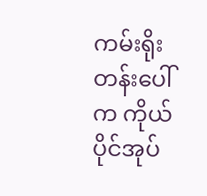ကမ်းရိုးတန်းပေါ်က ကိုယ်ပိုင်အုပ်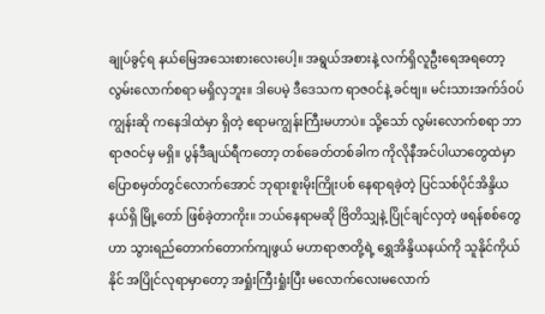ချုပ်ခွင့်ရ နယ်မြေအသေးစားလေးပေါ့။ အရွယ်အစားနဲ့ လက်ရှိလူဦးရေအရတော့ လွမ်းလောက်စရာ မရှိလှဘူး။ ဒါပေမဲ့ ဒီဒေသက ရာဇဝင်နဲ့ ခင်ဗျ။ မင်းသားအက်ဒ်ဝပ်ကျွန်းဆို ကနေဒါထဲမှာ ရှိတဲ့ ဧရာမကျွန်းကြီးမဟာပဲ။ သို့သော် လွမ်းလောက်စရာ ဘာရာဇဝင်မှ မရှိ။ ပွန်ဒီချယ်ရီကတော့ တစ်ခေတ်တစ်ခါက ကိုလိုနီအင်ပါယာတွေထဲမှာ ပြောစမှတ်တွင်လောက်အောင် ဘုရားစူးမိုးကြိုးပစ် နေရာရခဲ့တဲ့ ပြင်သစ်ပိုင်အိန္ဒိယနယ်ရှိ မြို့တော် ဖြစ်ခဲ့တာကိုး။ ဘယ်နေရာမဆို ဗြိတိသျှနဲ့ ပြိုင်ချင်လှတဲ့ ဖရန်စစ်တွေဟာ သွားရည်တောက်တောက်ကျဖွယ် မဟာရာဇာတို့ရဲ့ ရွှေအိန္ဒိယနယ်ကို သူနိုင်ကိုယ်နိုင် အပြိုင်လုရာမှာတော့ အရှုံးကြီးရှုံးပြီး မလောက်လေးမလောက်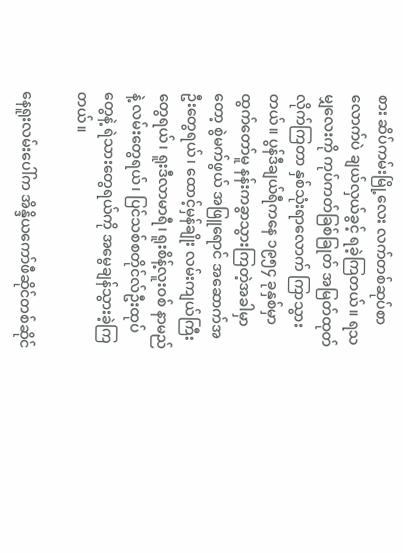စား ဆိပ်ကမ်းမြို့လေး လက်တစ်ဆုပ်စာလောက်ပဲ ချယ်လှယ်ခွင့် ရခဲ့ကြတယ်။ ရသမျှလေးကို ကုပ်ကတ်ခြစ်ခြုတ် အမြတ်ထုတ်လိုက်ကြတာ နှစ်သုံးရာလောက် ကြာသွားတယ်။ ပွန်ဒီချယ်ရီကနေ ၁၉၅၄ ခုနှစ်မှာ ထွက်တော်မူ နန်းကခွာသွားကြတဲ့အခါမှာတော့ စွဲမက်ဖွယ် အဖြူရောင် အဆောက်အဦးတွေရယ်၊ ထောင့်မှန်ချိုး လမ်းကျယ်ကြီးတွေရယ်၊ ရူးဒီလာမာရီ၊ ရူးစိန့်လူးဝစ် နာမည်နဲ့ လမ်းတွေရယ်၊ ပြင်သစ်စတိုင်လ်ဦးထုပ်တွေနဲ့ ရဲသားတွေရယ်ကို အမွေချန်သွားခဲ့ကြတယ်။

နေရူးလမ်းပေါ်က အိန္ဒိယကော်ဖီဆိုင်တစ်ဆိုင်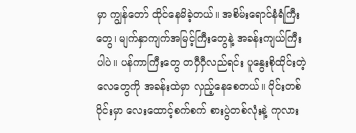မှာ ကျွန်တော် ထိုင်နေမိခဲ့တယ်။ အစိမ်းရောင်နံရံကြီးတွေ၊ မျက်နှာကျက်အမြင့်ကြီးတွေနဲ့ အခန်းကျယ်ကြီးပါပဲ။ ပန်ကာကြီးတွေ တဝှီဝှီလည်ရင်း ပူနွေးစိုထိုင်းတဲ့ လေတွေကို အခန်းထဲမှာ လှည့်နေစေတယ်။ ဝိုင်းတစ်ဝိုင်းမှာ လေးထောင့်စက်စက် စားပွဲတစ်လုံးနဲ့ ကုလား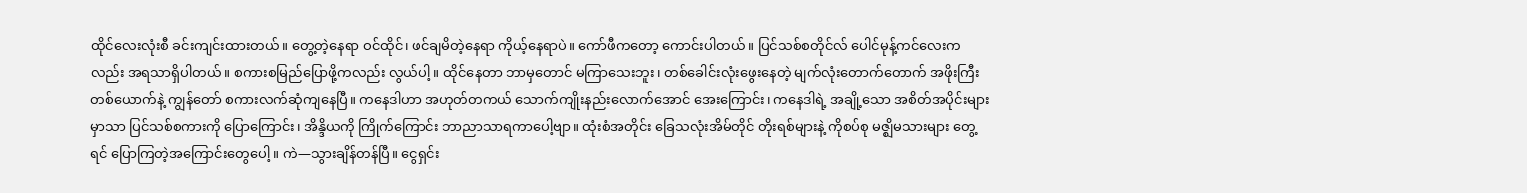ထိုင်လေးလုံးစီ ခင်းကျင်းထားတယ်။ တွေ့တဲ့နေရာ ဝင်ထိုင်၊ ဖင်ချမိတဲ့နေရာ ကိုယ့်နေရာပဲ။ ကော်ဖီကတော့ ကောင်းပါတယ်။ ပြင်သစ်စတိုင်လ် ပေါင်မုန့်ကင်လေးကလည်း အရသာရှိပါတယ်။ စကားစမြည်ပြောဖို့ကလည်း လွယ်ပါ့။ ထိုင်နေတာ ဘာမှတောင် မကြာသေးဘူး၊ တစ်ခေါင်းလုံးဖွေးနေတဲ့ မျက်လုံးတောက်တောက် အဖိုးကြီးတစ်ယောက်နဲ့ ကျွန်တော် စကားလက်ဆုံကျနေပြီ။ ကနေဒါဟာ အဟုတ်တကယ် သောက်ကျိုးနည်းလောက်အောင် အေးကြောင်း၊ ကနေဒါရဲ့ အချို့သော အစိတ်အပိုင်းများမှာသာ ပြင်သစ်စကားကို ပြောကြောင်း၊ အိန္ဒိယကို ကြိုက်ကြောင်း ဘာညာသာရကာပေါ့ဗျာ။ ထုံးစံအတိုင်း ခြေသလုံးအိမ်တိုင် တိုးရစ်များနဲ့ ကိုစပ်စု မဇ္ဈိမသားများ တွေ့ရင် ပြောကြတဲ့အကြောင်းတွေပေါ့။ ကဲ—သွားချိန်တန်ပြီ။ ငွေရှင်း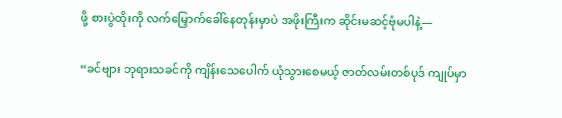ဖို့ စားပွဲထိုးကို လက်မြှောက်ခေါ်နေတုန်းမှာပဲ အဖိုးကြီးက ဆိုင်းမဆင့်ဗုံမပါနဲ့—

“ခင်ဗျား ဘုရားသခင်ကို ကျိန်းသေပေါက် ယုံသွားစေမယ့် ဇာတ်လမ်းတစ်ပုဒ် ကျုပ်မှာ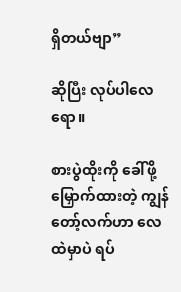ရှိတယ်ဗျာ”

ဆိုပြီး လုပ်ပါလေရော။

စားပွဲထိုးကို ခေါ်ဖို့ မြှောက်ထားတဲ့ ကျွန်တော့်လက်ဟာ လေထဲမှာပဲ ရပ်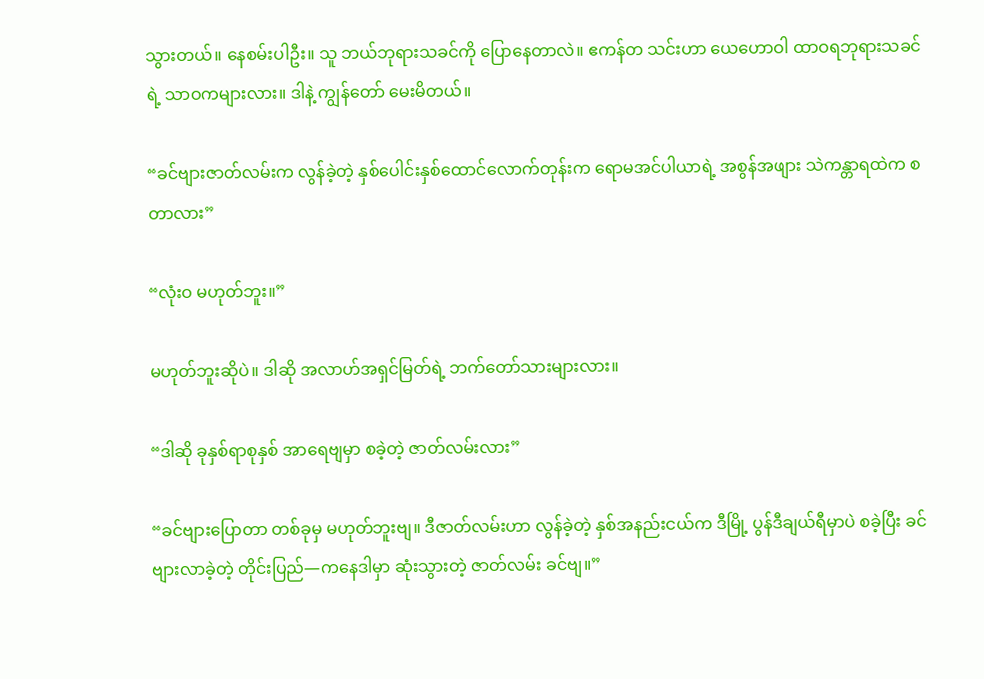သွားတယ်။ နေစမ်းပါဦး။ သူ ဘယ်ဘုရားသခင်ကို ပြောနေတာလဲ။ ဧကန်တ သင်းဟာ ယေဟောဝါ ထာဝရဘုရားသခင်ရဲ့ သာဝကများလား။ ဒါနဲ့ ကျွန်တော် မေးမိတယ်။

“ခင်ဗျားဇာတ်လမ်းက လွန်ခဲ့တဲ့ နှစ်ပေါင်းနှစ်ထောင်လောက်တုန်းက ရောမအင်ပါယာရဲ့ အစွန်အဖျား သဲကန္တာရထဲက စတာလား”

“လုံးဝ မဟုတ်ဘူး။”

မဟုတ်ဘူးဆိုပဲ။ ဒါဆို အလာဟ်အရှင်မြတ်ရဲ့ ဘက်တော်သားများလား။

“ဒါဆို ခုနှစ်ရာစုနှစ် အာရေဗျမှာ စခဲ့တဲ့ ဇာတ်လမ်းလား”

“ခင်ဗျားပြောတာ တစ်ခုမှ မဟုတ်ဘူးဗျ။ ဒီဇာတ်လမ်းဟာ လွန်ခဲ့တဲ့ နှစ်အနည်းငယ်က ဒီမြို့ ပွန်ဒီချယ်ရီမှာပဲ စခဲ့ပြီး ခင်ဗျားလာခဲ့တဲ့ တိုင်းပြည်—ကနေဒါမှာ ဆုံးသွားတဲ့ ဇာတ်လမ်း ခင်ဗျ။”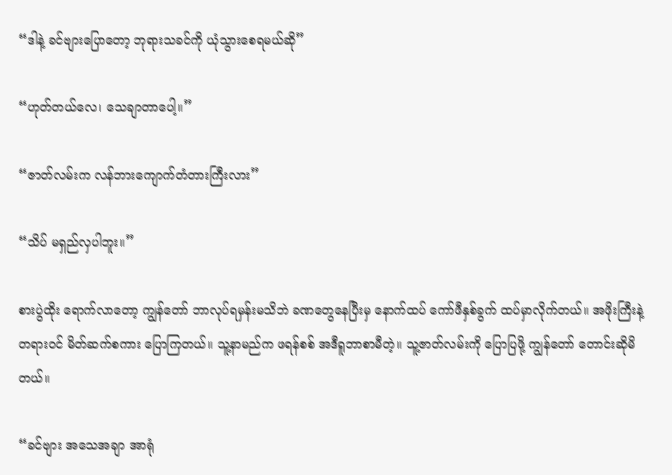“ဒါနဲ့ ခင်ဗျားပြောတော့ ဘုရားသခင်ကို ယုံသွားစေရမယ်ဆို”

“ဟုတ်တယ်လေ၊ သေချာတာပေါ့။”

“ဇာတ်လမ်းက လန်ဘားကျောက်တံတားကြီးလား”

“သိပ် မရှည်လှပါဘူး။”

စားပွဲထိုး ရောက်လာတော့ ကျွန်တော် ဘာလုပ်ရမှန်းမသိဘဲ ခဏတွေနေပြီးမှ နောက်ထပ် ကော်ဖီနှစ်ခွက် ထပ်မှာလိုက်တယ်။ အဖိုးကြီးနဲ့ တရားဝင် မိတ်ဆက်စကား ပြောကြတယ်။ သူ့နာမည်က ဖရန်စစ် အဒီရူဘာစာမီတဲ့။ သူ့ဇာတ်လမ်းကို ပြောပြဖို့ ကျွန်တော် တောင်းဆိုမိတယ်။

“ခင်ဗျား အသေအချာ အာရုံ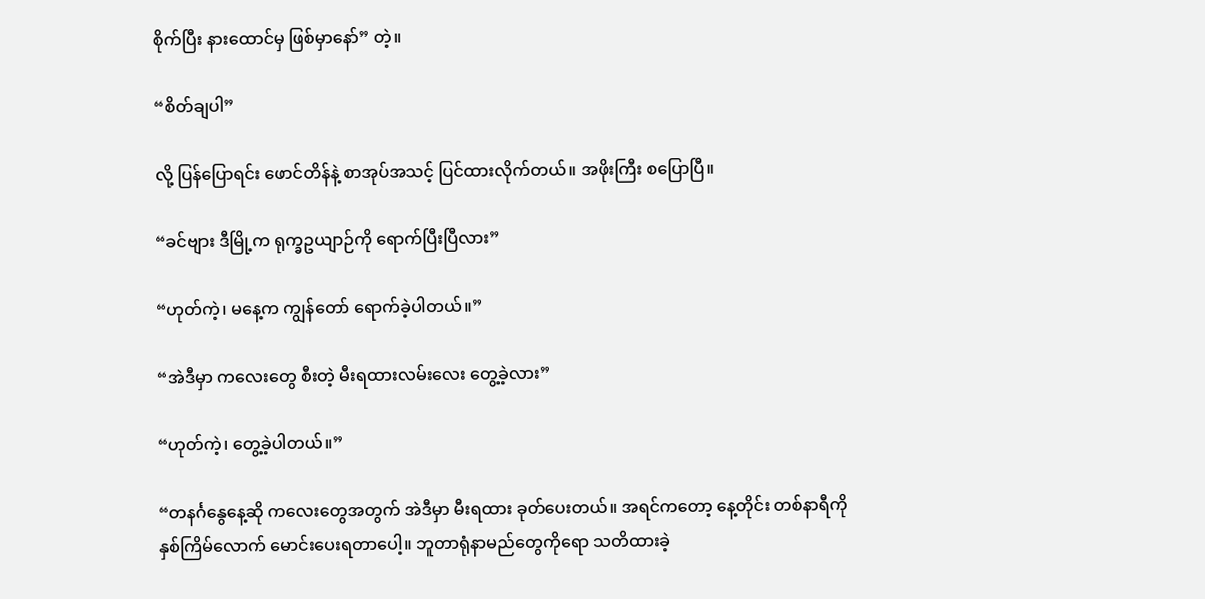စိုက်ပြီး နားထောင်မှ ဖြစ်မှာနော်” တဲ့။

“စိတ်ချပါ”

လို့ ပြန်ပြောရင်း ဖောင်တိန်နဲ့ စာအုပ်အသင့် ပြင်ထားလိုက်တယ်။ အဖိုးကြီး စပြောပြီ။

“ခင်ဗျား ဒီမြို့က ရုက္ခဥယျာဉ်ကို ရောက်ပြီးပြီလား”

“ဟုတ်ကဲ့၊ မနေ့က ကျွန်တော် ရောက်ခဲ့ပါတယ်။”

“အဲဒီမှာ ကလေးတွေ စီးတဲ့ မီးရထားလမ်းလေး တွေ့ခဲ့လား”

“ဟုတ်ကဲ့၊ တွေ့ခဲ့ပါတယ်။”

“တနင်္ဂနွေနေ့ဆို ကလေးတွေအတွက် အဲဒီမှာ မီးရထား ခုတ်ပေးတယ်။ အရင်ကတော့ နေ့တိုင်း တစ်နာရီကို နှစ်ကြိမ်လောက် မောင်းပေးရတာပေါ့။ ဘူတာရုံနာမည်တွေကိုရော သတိထားခဲ့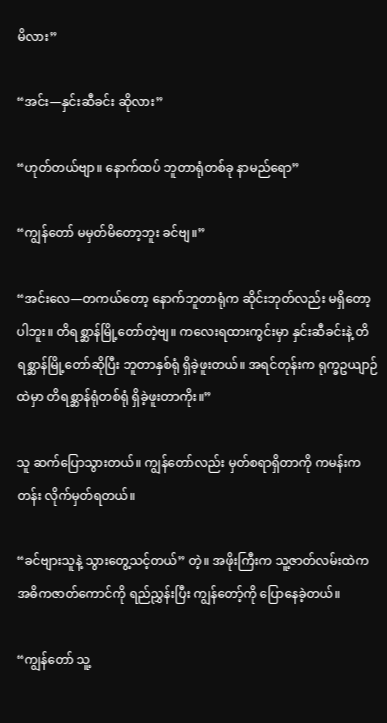မိလား”

“အင်း—နှင်းဆီခင်း ဆိုလား”

“ဟုတ်တယ်ဗျာ။ နောက်ထပ် ဘူတာရုံတစ်ခု နာမည်ရော”

“ကျွန်တော် မမှတ်မိတော့ဘူး ခင်ဗျ။”

“အင်းလေ—တကယ်တော့ နောက်ဘူတာရုံက ဆိုင်းဘုတ်လည်း မရှိတော့ပါဘူး။ တိရစ္ဆာန်မြို့တော်တဲ့ဗျ။ ကလေးရထားကွင်းမှာ နှင်းဆီခင်းနဲ့ တိရစ္ဆာန်မြို့တော်ဆိုပြီး ဘူတာနှစ်ရုံ ရှိခဲ့ဖူးတယ်။ အရင်တုန်းက ရုက္ခဥယျာဉ်ထဲမှာ တိရစ္ဆာန်ရုံတစ်ရုံ ရှိခဲ့ဖူးတာကိုး။”

သူ ဆက်ပြောသွားတယ်။ ကျွန်တော်လည်း မှတ်စရာရှိတာကို ကမန်းကတန်း လိုက်မှတ်ရတယ်။

“ခင်ဗျားသူနဲ့ သွားတွေ့သင့်တယ်” တဲ့။ အဖိုးကြီးက သူ့ဇာတ်လမ်းထဲက အဓိကဇာတ်ကောင်ကို ရည်ညွှန်းပြီး ကျွန်တော့်ကို ပြောနေခဲ့တယ်။

“ကျွန်တော် သူ့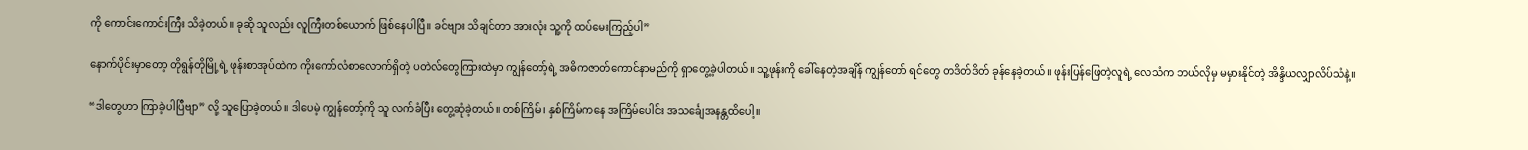ကို ကောင်းကောင်းကြီး သိခဲ့တယ်။ ခုဆို သူလည်း လူကြီးတစ်ယောက် ဖြစ်နေပါပြီ။ ခင်ဗျား သိချင်တာ အားလုံး သူ့ကို ထပ်မေးကြည့်ပါ”

နောက်ပိုင်းမှာတော့ တိုရွန်တိုမြို့ရဲ့ ဖုန်းစာအုပ်ထဲက ကိုးကော်လံစာလောက်ရှိတဲ့ ပတဲလ်တွေကြားထဲမှာ ကျွန်တော့်ရဲ့ အဓိကဇာတ်ကောင်နာမည်ကို ရှာတွေ့ခဲ့ပါတယ်။ သူ့ဖုန်းကို ခေါ်နေတဲ့အချိန် ကျွန်တော် ရင်တွေ တဒိတ်ဒိတ် ခုန်နေခဲ့တယ်။ ဖုန်းပြန်ဖြေတဲ့လူရဲ့ လေသံက ဘယ်လိုမှ မမှားနိုင်တဲ့ အိန္ဒိယလျှာလိပ်သံနဲ့။

“ဒါတွေဟာ ကြာခဲ့ပါပြီဗျာ” လို့ သူပြောခဲ့တယ်။ ဒါပေမဲ့ ကျွန်တော့်ကို သူ လက်ခံပြီး တွေ့ဆုံခဲ့တယ်။ တစ်ကြိမ်၊ နှစ်ကြိမ်ကနေ အကြိမ်ပေါင်း အသင်္ချေအနန္တထိပေါ့။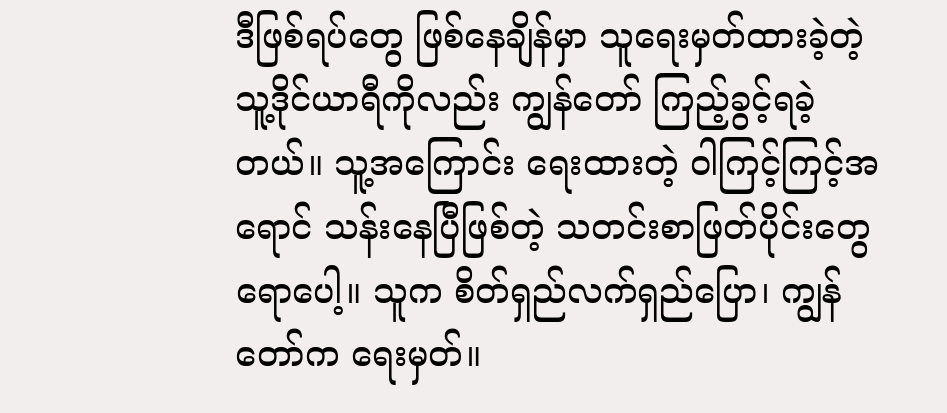ဒီဖြစ်ရပ်တွေ ဖြစ်နေချိန်မှာ သူရေးမှတ်ထားခဲ့တဲ့ သူ့ဒိုင်ယာရီကိုလည်း ကျွန်တော် ကြည့်ခွင့်ရခဲ့တယ်။ သူ့အကြောင်း ရေးထားတဲ့ ဝါကြင့်ကြင့်အရောင် သန်းနေပြီဖြစ်တဲ့ သတင်းစာဖြတ်ပိုင်းတွေရောပေါ့။ သူက စိတ်ရှည်လက်ရှည်ပြော၊ ကျွန်တော်က ရေးမှတ်။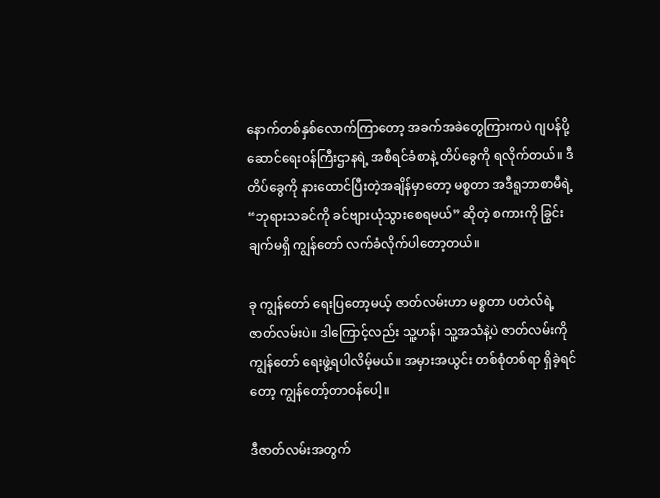နောက်တစ်နှစ်လောက်ကြာတော့ အခက်အခဲတွေကြားကပဲ ဂျပန်ပို့ဆောင်ရေးဝန်ကြီးဌာနရဲ့ အစီရင်ခံစာနဲ့ တိပ်ခွေကို ရလိုက်တယ်။ ဒီတိပ်ခွေကို နားထောင်ပြီးတဲ့အချိန်မှာတော့ မစ္စတာ အဒီရူဘာစာမီရဲ့ “ဘုရားသခင်ကို ခင်ဗျားယုံသွားစေရမယ်” ဆိုတဲ့ စကားကို ခြွင်းချက်မရှိ ကျွန်တော် လက်ခံလိုက်ပါတော့တယ်။

ခု ကျွန်တော် ရေးပြတော့မယ့် ဇာတ်လမ်းဟာ မစ္စတာ ပတဲလ်ရဲ့ ဇာတ်လမ်းပဲ။ ဒါကြောင့်လည်း သူ့ဟန်၊ သူ့အသံနဲ့ပဲ ဇာတ်လမ်းကို ကျွန်တော် ရေးဖွဲ့ရပါလိမ့်မယ်။ အမှားအယွင်း တစ်စုံတစ်ရာ ရှိခဲ့ရင်တော့ ကျွန်တော့်တာဝန်ပေါ့။

ဒီဇာတ်လမ်းအတွက်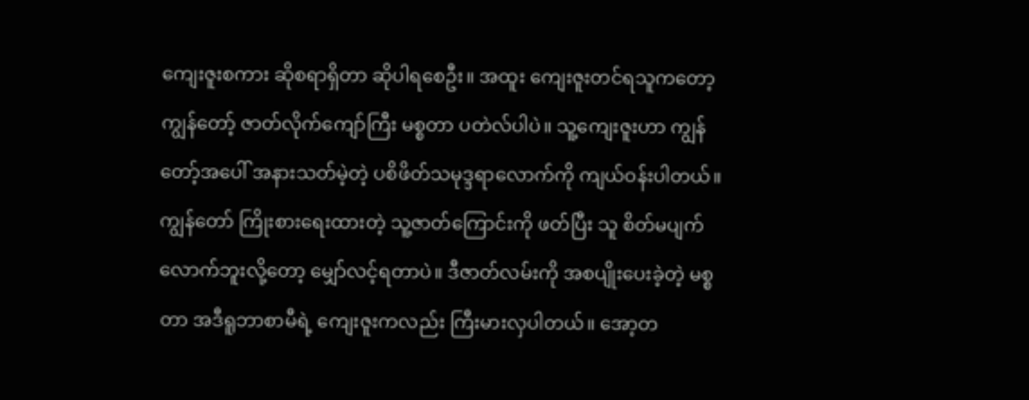ကျေးဇူးစကား ဆိုစရာရှိတာ ဆိုပါရစေဦး။ အထူး ကျေးဇူးတင်ရသူကတော့ ကျွန်တော့် ဇာတ်လိုက်ကျော်ကြီး မစ္စတာ ပတဲလ်ပါပဲ။ သူ့ကျေးဇူးဟာ ကျွန်တော့်အပေါ် အနားသတ်မဲ့တဲ့ ပစိဖိတ်သမုဒ္ဒရာလောက်ကို ကျယ်ဝန်းပါတယ်။ ကျွန်တော် ကြိုးစားရေးထားတဲ့ သူ့ဇာတ်ကြောင်းကို ဖတ်ပြီး သူ စိတ်မပျက်လောက်ဘူးလို့တော့ မျှော်လင့်ရတာပဲ။ ဒီဇာတ်လမ်းကို အစပျိုးပေးခဲ့တဲ့ မစ္စတာ အဒီရူဘာစာမီရဲ့ ကျေးဇူးကလည်း ကြီးမားလှပါတယ်။ အော့တ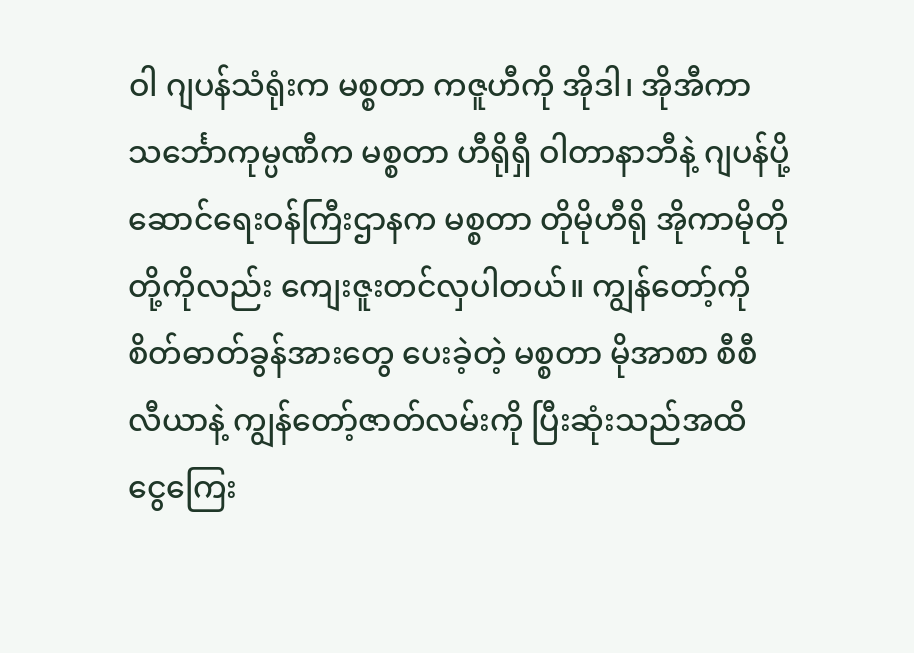ဝါ ဂျပန်သံရုံးက မစ္စတာ ကဇူဟီကို အိုဒါ၊ အိုအီကာ သင်္ဘောကုမ္ပဏီက မစ္စတာ ဟီရိုရှီ ဝါတာနာဘီနဲ့ ဂျပန်ပို့ဆောင်ရေးဝန်ကြီးဌာနက မစ္စတာ တိုမိုဟီရို အိုကာမိုတိုတို့ကိုလည်း ကျေးဇူးတင်လှပါတယ်။ ကျွန်တော့်ကို စိတ်ဓာတ်ခွန်အားတွေ ပေးခဲ့တဲ့ မစ္စတာ မိုအာစာ စီစီလီယာနဲ့ ကျွန်တော့်ဇာတ်လမ်းကို ပြီးဆုံးသည်အထိ ငွေကြေး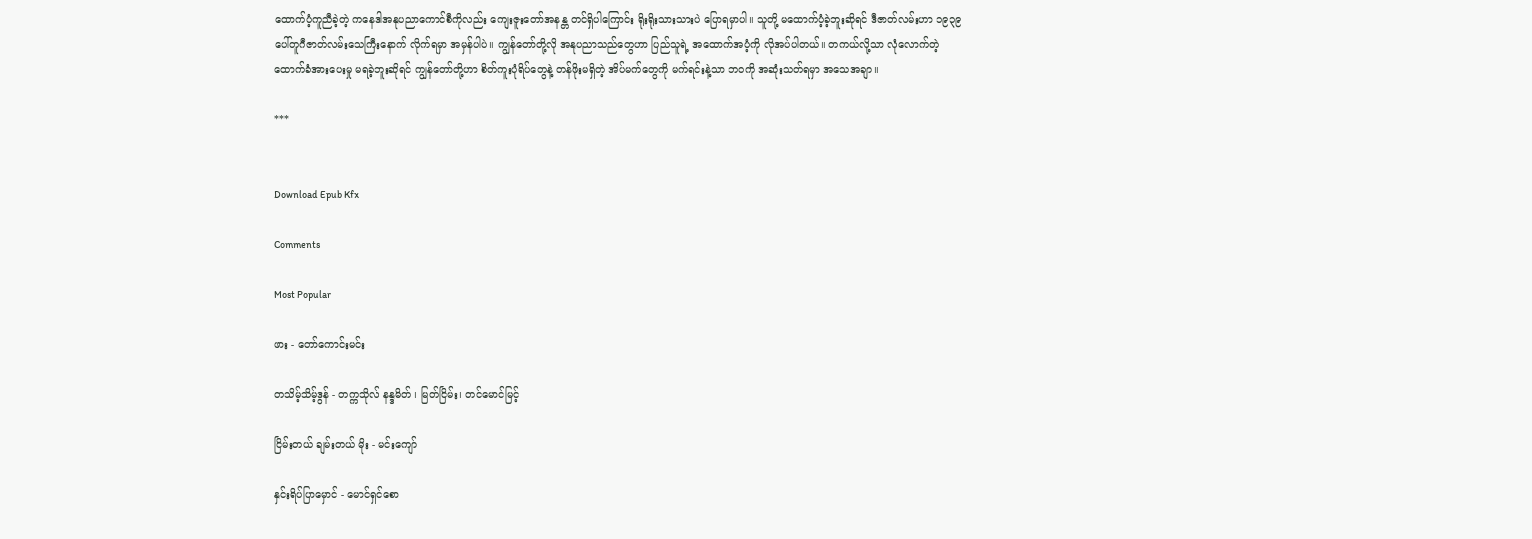ထောက်ပံ့ကူညီခဲ့တဲ့ ကနေဒါအနုပညာကောင်စီကိုလည်း ကျေးဇူးတော်အနန္တ တင်ရှိပါကြောင်း ရိုးရိုးသားသားပဲ ပြောရမှာပါ။ သူတို့ မထောက်ပံ့ခဲ့ဘူးဆိုရင် ဒီဇာတ်လမ်းဟာ ၁၉၃၉ ပေါ်တူဂီဇာတ်လမ်းသေကြီးနောက် လိုက်ရမှာ အမှန်ပါပဲ။ ကျွန်တော်တို့လို အနုပညာသည်တွေဟာ ပြည်သူရဲ့ အထောက်အပံ့ကို လိုအပ်ပါတယ်။ တကယ်လို့သာ လုံလောက်တဲ့ ထောက်ခံအားပေးမှု မရခဲ့ဘူးဆိုရင် ကျွန်တော်တို့ဟာ စိတ်ကူးပုံရိပ်တွေနဲ့ တန်ဖိုးမရှိတဲ့ အိပ်မက်တွေကို မက်ရင်းနဲ့သာ ဘဝကို အဆုံးသတ်ရမှာ အသေအချာ။

***


Download Epub Kfx

Comments

Most Popular

ဖား - တော်ကောင်းမင်း

တသိမ့်သိမ့်ဒွန် - တက္ကသိုလ် နန္ဒမိတ် ၊ မြတ်ငြိမ်း၊ တင်မောင်မြင့်

ငြိမ်းတယ် ချမ်းတယ် မိုး - မင်းကျော်

နှင်းရိပ်ပြာ‌မှောင် - မောင်ရှင်စော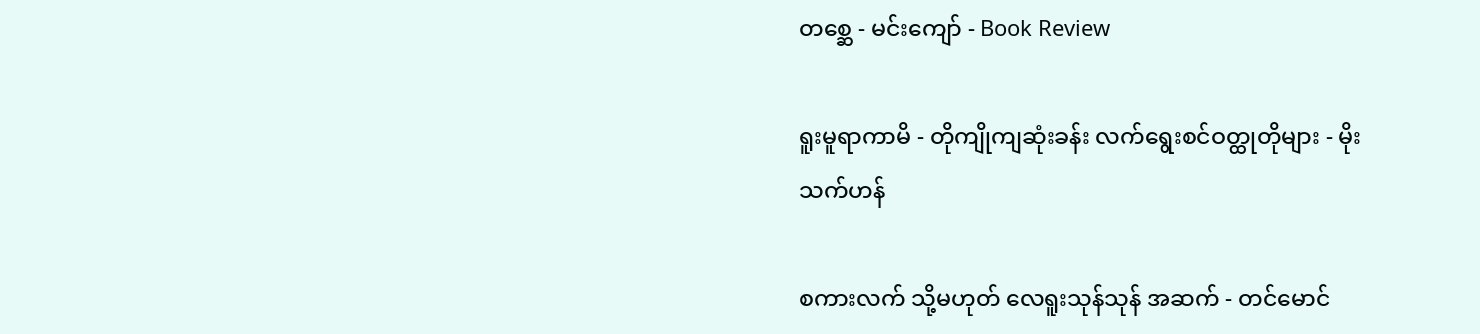တစ္ဆေ - မင်းကျော် - Book Review

ရူးမူရာကာမိ - တိုကျိုကျဆုံးခန်း လက်ရွေးစင်ဝတ္ထုတိုများ - မိုးသက်ဟန်

စကားလက် သို့မဟုတ် လေရူးသုန်သုန် အဆက် - တင်မောင်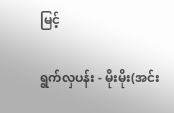မြင့်

ရွက်လှပန်း - မိုးမိုး(အင်း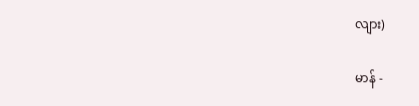လျား)

မာန် -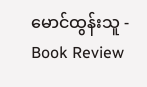မောင်ထွန်းသူ - Book Review